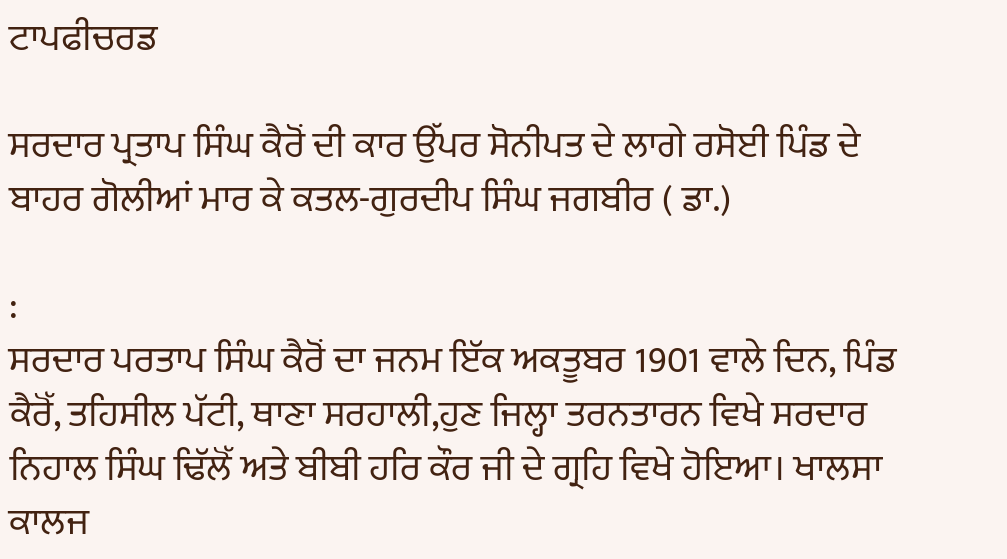ਟਾਪਫੀਚਰਡ

ਸਰਦਾਰ ਪ੍ਰਤਾਪ ਸਿੰਘ ਕੈਰੋਂ ਦੀ ਕਾਰ ਉੱਪਰ ਸੋਨੀਪਤ ਦੇ ਲਾਗੇ ਰਸੋਈ ਪਿੰਡ ਦੇ ਬਾਹਰ ਗੋਲੀਆਂ ਮਾਰ ਕੇ ਕਤਲ-ਗੁਰਦੀਪ ਸਿੰਘ ਜਗਬੀਰ ( ਡਾ.)

:
ਸਰਦਾਰ ਪਰਤਾਪ ਸਿੰਘ ਕੈਰੋਂ ਦਾ ਜਨਮ ਇੱਕ ਅਕਤੂਬਰ 1901 ਵਾਲੇ ਦਿਨ, ਪਿੰਡ ਕੈਰੋੱ, ਤਹਿਸੀਲ ਪੱਟੀ, ਥਾਣਾ ਸਰਹਾਲੀ,ਹੁਣ ਜਿਲ੍ਹਾ ਤਰਨਤਾਰਨ ਵਿਖੇ ਸਰਦਾਰ ਨਿਹਾਲ ਸਿੰਘ ਢਿੱਲੋੱ ਅਤੇ ਬੀਬੀ ਹਰਿ ਕੌਰ ਜੀ ਦੇ ਗ੍ਰਹਿ ਵਿਖੇ ਹੋਇਆ। ਖਾਲਸਾ ਕਾਲਜ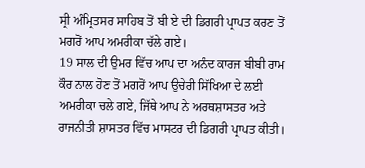ਸ੍ਰੀ ਅੰਮ੍ਰਿਤਸਰ ਸਾਹਿਬ ਤੋਂ ਬੀ ਏ ਦੀ ਡਿਗਰੀ ਪ੍ਰਾਪਤ ਕਰਣ ਤੋਂ ਮਗਰੋਂ ਆਪ ਅਮਰੀਕਾ ਚੱਲੇ ਗਏ।
19 ਸਾਲ ਦੀ ਉਮਰ ਵਿੱਚ ਆਪ ਦਾ ਅਨੰਦ ਕਾਰਜ ਬੀਬੀ ਰਾਮ ਕੌਰ ਨਾਲ ਹੋਣ ਤੋਂ ਮਗਰੋਂ ਆਪ ਉਚੇਰੀ ਸਿੱਖਿਆ ਦੇ ਲਈ ਅਮਰੀਕਾ ਚਲੇ ਗਏ, ਜਿੱਥੇ ਆਪ ਨੇ ਅਰਥਸ਼ਾਸਤਰ ਅਤੇ ਰਾਜਨੀਤੀ ਸ਼ਾਸਤਰ ਵਿੱਚ ਮਾਸਟਰ ਦੀ ਡਿਗਰੀ ਪ੍ਰਾਪਤ ਕੀਤੀ।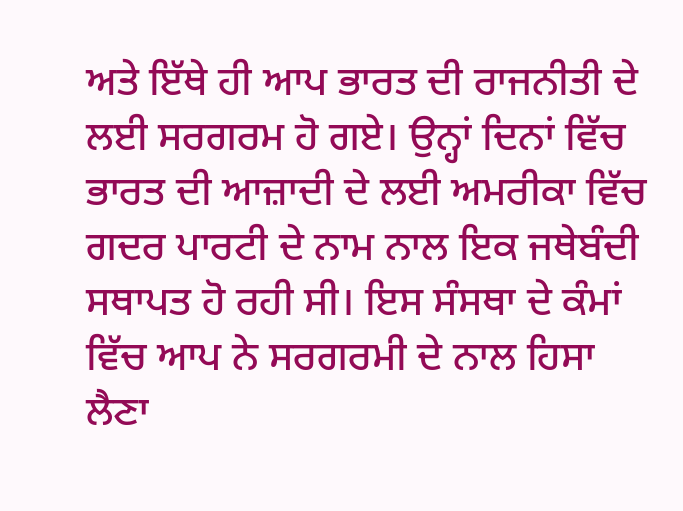ਅਤੇ ਇੱਥੇ ਹੀ ਆਪ ਭਾਰਤ ਦੀ ਰਾਜਨੀਤੀ ਦੇ ਲਈ ਸਰਗਰਮ ਹੋ ਗਏ। ਉਨ੍ਹਾਂ ਦਿਨਾਂ ਵਿੱਚ ਭਾਰਤ ਦੀ ਆਜ਼ਾਦੀ ਦੇ ਲਈ ਅਮਰੀਕਾ ਵਿੱਚ ਗਦਰ ਪਾਰਟੀ ਦੇ ਨਾਮ ਨਾਲ ਇਕ ਜਥੇਬੰਦੀ ਸਥਾਪਤ ਹੋ ਰਹੀ ਸੀ। ਇਸ ਸੰਸਥਾ ਦੇ ਕੰਮਾਂ ਵਿੱਚ ਆਪ ਨੇ ਸਰਗਰਮੀ ਦੇ ਨਾਲ ਹਿਸਾ ਲੈਣਾ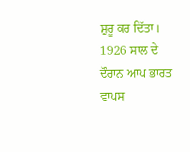ਸ਼ੁਰੂ ਕਰ ਦਿੱਤਾ। 1926 ਸਾਲ ਦੇ ਦੌਰਾਨ ਆਪ ਭਾਰਤ ਵਾਪਸ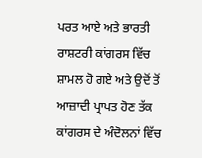ਪਰਤ ਆਏ ਅਤੇ ਭਾਰਤੀ ਰਾਸ਼ਟਰੀ ਕਾਂਗਰਸ ਵਿੱਚ ਸ਼ਾਮਲ ਹੋ ਗਏ ਅਤੇ ਉਦੋਂ ਤੋਂ ਆਜ਼ਾਦੀ ਪ੍ਰਾਪਤ ਹੋਣ ਤੱਕ ਕਾਂਗਰਸ ਦੇ ਅੰਦੋਲਨਾਂ ਵਿੱਚ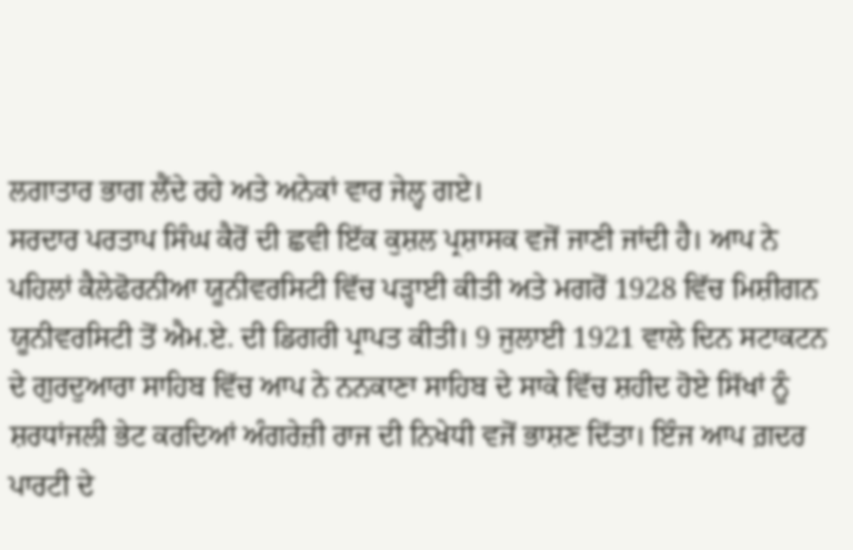ਲਗਾਤਾਰ ਭਾਗ ਲੈਂਦੇ ਰਹੇ ਅਤੇ ਅਨੇਕਾਂ ਵਾਰ ਜੇਲ੍ਹ ਗਏ।
ਸਰਦਾਰ ਪਰਤਾਪ ਸਿੰਘ ਕੈਰੋਂ ਦੀ ਛਵੀ ਇੱਕ ਕੁਸ਼ਲ ਪ੍ਰਸ਼ਾਸਕ ਵਜੋਂ ਜਾਣੀ ਜਾਂਦੀ ਹੈ। ਆਪ ਨੇ ਪਹਿਲਾਂ ਕੈਲੇਫੋਰਨੀਆ ਯੂਨੀਵਰਸਿਟੀ ਵਿੱਚ ਪੜ੍ਹਾਈ ਕੀਤੀ ਅਤੇ ਮਗਰੋਂ 1928 ਵਿੱਚ ਮਿਸ਼ੀਗਨ ਯੂਨੀਵਰਸਿਟੀ ਤੋਂ ਐਮ.ਏ. ਦੀ ਡਿਗਰੀ ਪ੍ਰਾਪਤ ਕੀਤੀ। 9 ਜੁਲਾਈ 1921 ਵਾਲੇ ਦਿਨ ਸਟਾਕਟਨ ਦੇ ਗੁਰਦੁਆਰਾ ਸਾਹਿਬ ਵਿੱਚ ਆਪ ਨੇ ਨਨਕਾਣਾ ਸਾਹਿਬ ਦੇ ਸਾਕੇ ਵਿੱਚ ਸ਼ਹੀਦ ਹੋਏ ਸਿੱਖਾਂ ਨੂੰ ਸ਼ਰਧਾਂਜਲੀ ਭੇਟ ਕਰਦਿਆਂ ਅੰਗਰੇਜ਼ੀ ਰਾਜ ਦੀ ਨਿਖੇਧੀ ਵਜੋਂ ਭਾਸ਼ਣ ਦਿੱਤਾ। ਇੰਜ ਆਪ ਗ਼ਦਰ ਪਾਰਟੀ ਦੇ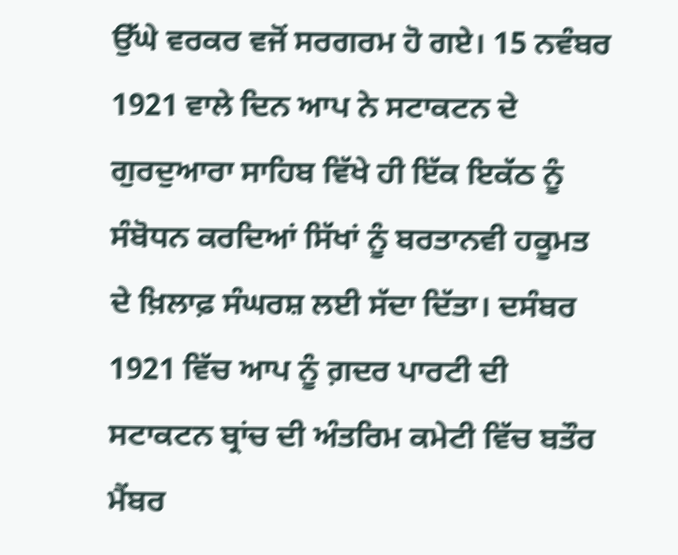ਉੱਘੇ ਵਰਕਰ ਵਜੋਂ ਸਰਗਰਮ ਹੋ ਗਏ। 15 ਨਵੰਬਰ 1921 ਵਾਲੇ ਦਿਨ ਆਪ ਨੇ ਸਟਾਕਟਨ ਦੇ ਗੁਰਦੁਆਰਾ ਸਾਹਿਬ ਵਿੱਖੇ ਹੀ ਇੱਕ ਇਕੱਠ ਨੂੰ ਸੰਬੋਧਨ ਕਰਦਿਆਂ ਸਿੱਖਾਂ ਨੂੰ ਬਰਤਾਨਵੀ ਹਕੂਮਤ ਦੇ ਖ਼ਿਲਾਫ਼ ਸੰਘਰਸ਼ ਲਈ ਸੱਦਾ ਦਿੱਤਾ। ਦਸੰਬਰ 1921 ਵਿੱਚ ਆਪ ਨੂੰ ਗ਼ਦਰ ਪਾਰਟੀ ਦੀ ਸਟਾਕਟਨ ਬ੍ਰਾਂਚ ਦੀ ਅੰਤਰਿਮ ਕਮੇਟੀ ਵਿੱਚ ਬਤੌਰ ਮੈਂਬਰ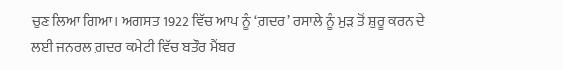ਚੁਣ ਲਿਆ ਗਿਆ। ਅਗਸਤ 1922 ਵਿੱਚ ਆਪ ਨੂੰ ‘ਗ਼ਦਰ’ ਰਸਾਲੇ ਨੂੰ ਮੁੜ ਤੋਂ ਸ਼ੁਰੂ ਕਰਨ ਦੇ ਲਈ ਜਨਰਲ ਗ਼ਦਰ ਕਮੇਟੀ ਵਿੱਚ ਬਤੌਰ ਮੈਂਬਰ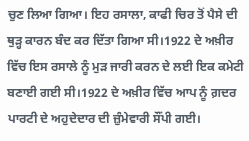ਚੁਣ ਲਿਆ ਗਿਆ। ਇਹ ਰਸਾਲਾ, ਕਾਫੀ ਚਿਰ ਤੋਂ ਪੈਸੇ ਦੀ ਥੁੜ੍ਹ ਕਾਰਨ ਬੰਦ ਕਰ ਦਿੱਤਾ ਗਿਆ ਸੀ।1922 ਦੇ ਅਖ਼ੀਰ ਵਿੱਚ ਇਸ ਰਸਾਲੇ ਨੂੰ ਮੁੜ ਜਾਰੀ ਕਰਨ ਦੇ ਲਈ ਇਕ ਕਮੇਟੀ ਬਣਾਈ ਗਈ ਸੀ।1922 ਦੇ ਅਖ਼ੀਰ ਵਿੱਚ ਆਪ ਨੂੰ ਗ਼ਦਰ ਪਾਰਟੀ ਦੇ ਅਹੁਦੇਦਾਰ ਦੀ ਜ਼ੁੰਮੇਵਾਰੀ ਸੌਂਪੀ ਗਈ।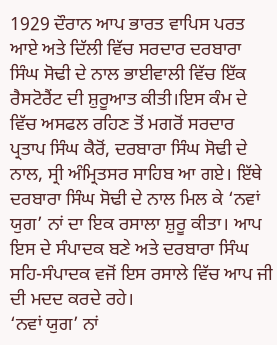1929 ਦੌਰਾਨ ਆਪ ਭਾਰਤ ਵਾਪਿਸ ਪਰਤ ਆਏ ਅਤੇ ਦਿੱਲੀ ਵਿੱਚ ਸਰਦਾਰ ਦਰਬਾਰਾ ਸਿੰਘ ਸੋਢੀ ਦੇ ਨਾਲ ਭਾਈਵਾਲੀ ਵਿੱਚ ਇੱਕ ਰੈਸਟੋਰੈਂਟ ਦੀ ਸ਼ੁਰੂਆਤ ਕੀਤੀ।ਇਸ ਕੰਮ ਦੇ ਵਿੱਚ ਅਸਫਲ ਰਹਿਣ ਤੋਂ ਮਗਰੋਂ ਸਰਦਾਰ ਪ੍ਰਤਾਪ ਸਿੰਘ ਕੈਰੋਂ, ਦਰਬਾਰਾ ਸਿੰਘ ਸੋਢੀ ਦੇ ਨਾਲ, ਸ੍ਰੀ ਅੰਮ੍ਰਿਤਸਰ ਸਾਹਿਬ ਆ ਗਏ। ਇੱਥੇ ਦਰਬਾਰਾ ਸਿੰਘ ਸੋਢੀ ਦੇ ਨਾਲ ਮਿਲ ਕੇ ‘ਨਵਾਂ ਯੁਗ’ ਨਾਂ ਦਾ ਇਕ ਰਸਾਲਾ ਸ਼ੁਰੂ ਕੀਤਾ। ਆਪ ਇਸ ਦੇ ਸੰਪਾਦਕ ਬਣੇ ਅਤੇ ਦਰਬਾਰਾ ਸਿੰਘ ਸਹਿ-ਸੰਪਾਦਕ ਵਜੋਂ ਇਸ ਰਸਾਲੇ ਵਿੱਚ ਆਪ ਜੀ ਦੀ ਮਦਦ ਕਰਦੇ ਰਹੇ।
‘ਨਵਾਂ ਯੁਗ’ ਨਾਂ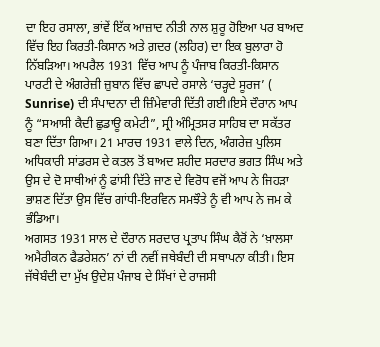ਦਾ ਇਹ ਰਸਾਲਾ, ਭਾਂਵੇਂ ਇੱਕ ਆਜ਼ਾਦ ਨੀਤੀ ਨਾਲ ਸ਼ੁਰੂ ਹੋਇਆ ਪਰ ਬਾਅਦ ਵਿੱਚ ਇਹ ਕਿਰਤੀ-ਕਿਸਾਨ ਅਤੇ ਗ਼ਦਰ (ਲਹਿਰ) ਦਾ ਇਕ ਬੁਲਾਰਾ ਹੋ ਨਿੱਬੜਿਆ। ਅਪਰੈਲ 1931 ਵਿੱਚ ਆਪ ਨੂੰ ਪੰਜਾਬ ਕਿਰਤੀ-ਕਿਸਾਨ ਪਾਰਟੀ ਦੇ ਅੰਗਰੇਜ਼ੀ ਜ਼ੁਬਾਨ ਵਿੱਚ ਛਾਪਦੇ ਰਸਾਲੇ ‘ਚੜ੍ਹਦੇ ਸੂਰਜ’ ( Sunrise) ਦੀ ਸੰਪਾਦਨਾ ਦੀ ਜ਼ਿੰਮੇਵਾਰੀ ਦਿੱਤੀ ਗਈ।ਇਸੇ ਦੌਰਾਨ ਆਪ ਨੂੰ “ਸਆਸੀ ਕੈਦੀ ਛੁਡਾਊ ਕਮੇਟੀ”, ਸ੍ਰੀ ਅੰਮ੍ਰਿਤਸਰ ਸਾਹਿਬ ਦਾ ਸਕੱਤਰ ਬਣਾ ਦਿੱਤਾ ਗਿਆ। 21 ਮਾਰਚ 1931 ਵਾਲੇ ਦਿਨ, ਅੰਗਰੇਜ਼ ਪੁਲਿਸ ਅਧਿਕਾਰੀ ਸਾਂਡਰਸ ਦੇ ਕਤਲ ਤੋਂ ਬਾਅਦ ਸ਼ਹੀਦ ਸਰਦਾਰ ਭਗਤ ਸਿੰਘ ਅਤੇ ਉਸ ਦੇ ਦੋ ਸਾਥੀਆਂ ਨੂੰ ਫਾਂਸੀ ਦਿੱਤੇ ਜਾਣ ਦੇ ਵਿਰੋਧ ਵਜੋਂ ਆਪ ਨੇ ਜਿਹੜਾ ਭਾਸ਼ਣ ਦਿੱਤਾ ਉਸ ਵਿੱਚ ਗਾਂਧੀ-ਇਰਵਿਨ ਸਮਝੌਤੇ ਨੂੰ ਵੀ ਆਪ ਨੇ ਜਮ ਕੇ ਭੰਡਿਆ।
ਅਗਸਤ 1931 ਸਾਲ ਦੇ ਦੌਰਾਨ ਸਰਦਾਰ ਪ੍ਰਤਾਪ ਸਿੰਘ ਕੈਰੋਂ ਨੇ ‘ਖ਼ਾਲਸਾ ਅਮੈਰੀਕਨ ਫੈਡਰੇਸ਼ਨ’ ਨਾਂ ਦੀ ਨਵੀਂ ਜਥੇਬੰਦੀ ਦੀ ਸਥਾਪਨਾ ਕੀਤੀ। ਇਸ ਜੱਥੇਬੰਦੀ ਦਾ ਮੁੱਖ ਉਦੇਸ਼ ਪੰਜਾਬ ਦੇ ਸਿੱਖਾਂ ਦੇ ਰਾਜਸੀ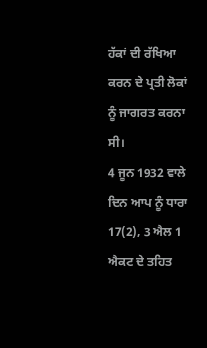ਹੱਕਾਂ ਦੀ ਰੱਖਿਆ ਕਰਨ ਦੇ ਪ੍ਰਤੀ ਲੋਕਾਂ ਨੂੰ ਜਾਗਰਤ ਕਰਨਾ ਸੀ।
4 ਜੂਨ 1932 ਵਾਲੇ ਦਿਨ ਆਪ ਨੂੰ ਧਾਰਾ 17(2), 3 ਐਲ 1 ਐਕਟ ਦੇ ਤਹਿਤ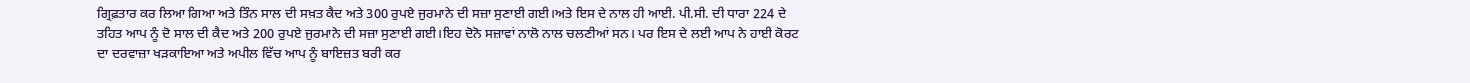ਗ੍ਰਿਫ਼ਤਾਰ ਕਰ ਲਿਆ ਗਿਆ ਅਤੇ ਤਿੰਨ ਸਾਲ ਦੀ ਸਖ਼ਤ ਕੈਦ ਅਤੇ 300 ਰੁਪਏ ਜੁਰਮਾਨੇ ਦੀ ਸਜ਼ਾ ਸੁਣਾਈ ਗਈ।ਅਤੇ ਇਸ ਦੇ ਨਾਲ ਹੀ ਆਈ. ਪੀ.ਸੀ. ਦੀ ਧਾਰਾ 224 ਦੇ ਤਹਿਤ ਆਪ ਨੂੰ ਦੋ ਸਾਲ ਦੀ ਕੈਦ ਅਤੇ 200 ਰੁਪਏ ਜੁਰਮਾਨੇ ਦੀ ਸਜ਼ਾ ਸੁਣਾਈ ਗਈ।ਇਹ ਦੋਨੋ ਸਜ਼ਾਵਾਂ ਨਾਲੋ ਨਾਲ ਚਲਣੀਆਂ ਸਨ। ਪਰ ਇਸ ਦੇ ਲਈ ਆਪ ਨੇ ਹਾਈ ਕੋਰਟ ਦਾ ਦਰਵਾਜ਼ਾ ਖੜਕਾਇਆ ਅਤੇ ਅਪੀਲ ਵਿੱਚ ਆਪ ਨੂੰ ਬਾਇਜ਼ਤ ਬਰੀ ਕਰ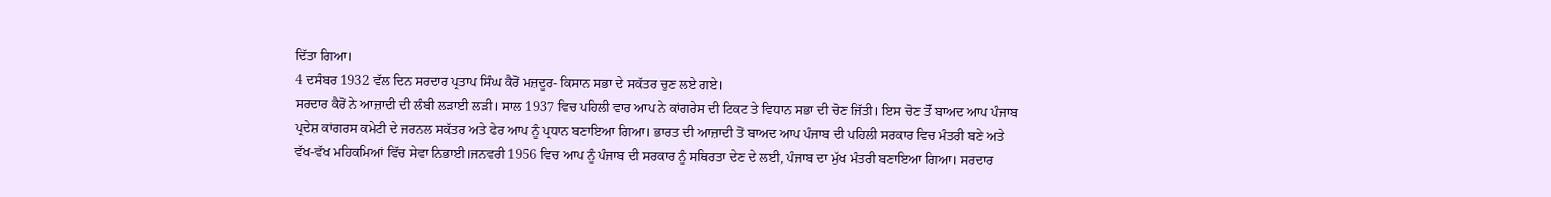ਦਿੱਤਾ ਗਿਆ।
4 ਦਸੰਬਰ 1932 ਵੱਲ ਦਿਨ ਸਰਦਾਰ ਪ੍ਰਤਾਪ ਸਿੰਘ ਕੈਰੋਂ ਮਜ਼ਦੂਰ- ਕਿਸਾਨ ਸਭਾ ਦੇ ਸਕੱਤਰ ਚੁਣ ਲਏ ਗਏ।
ਸਰਦਾਰ ਕੈਰੋਂ ਨੇ ਆਜ਼ਾਦੀ ਦੀ ਲੰਬੀ ਲੜਾਈ ਲੜੀ। ਸਾਲ 1937 ਵਿਚ ਪਹਿਲੀ ਵਾਰ ਆਪ ਨੇ ਕਾਂਗਰੇਸ ਦੀ ਟਿਕਟ ਤੇ ਵਿਧਾਨ ਸਭਾ ਦੀ ਚੋਣ ਜਿੱਤੀ। ਇਸ ਚੋਣ ਤੋੱ ਬਾਅਦ ਆਪ ਪੰਜਾਬ ਪ੍ਰਦੇਸ਼ ਕਾਂਗਰਸ ਕਮੇਟੀ ਦੇ ਜਰਨਲ ਸਕੱਤਰ ਅਤੇ ਫੇਰ ਆਪ ਨੂੰ ਪ੍ਰਧਾਨ ਬਣਾਇਆ ਗਿਆ। ਭਾਰਤ ਦੀ ਆਜ਼ਾਦੀ ਤੋਂ ਬਾਅਦ ਆਪ ਪੰਜਾਬ ਦੀ ਪਹਿਲੀ ਸਰਕਾਰ ਵਿਚ ਮੰਤਰੀ ਬਣੇ ਅਤੇ ਵੱਖ-ਵੱਖ ਮਹਿਕਮਿਆਂ ਵਿੱਚ ਸੇਵਾ ਨਿਭਾਈ।ਜਨਵਰੀ 1956 ਵਿਚ ਆਪ ਨੂੰ ਪੰਜਾਬ ਦੀ ਸਰਕਾਰ ਨੂੰ ਸਥਿਰਤਾ ਦੇਣ ਦੇ ਲਈ, ਪੰਜਾਬ ਦਾ ਮੁੱਖ ਮੰਤਰੀ ਬਣਾਇਆ ਗਿਆ। ਸਰਦਾਰ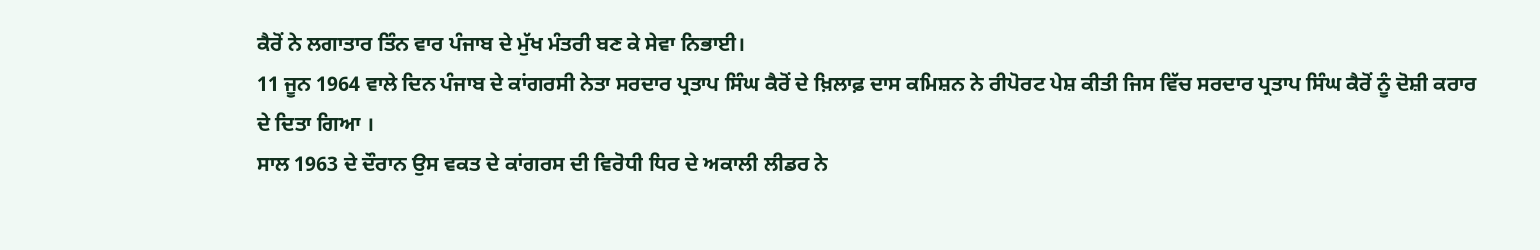ਕੈਰੋਂ ਨੇ ਲਗਾਤਾਰ ਤਿੰਨ ਵਾਰ ਪੰਜਾਬ ਦੇ ਮੁੱਖ ਮੰਤਰੀ ਬਣ ਕੇ ਸੇਵਾ ਨਿਭਾਈ।
11 ਜੂਨ 1964 ਵਾਲੇ ਦਿਨ ਪੰਜਾਬ ਦੇ ਕਾਂਗਰਸੀ ਨੇਤਾ ਸਰਦਾਰ ਪ੍ਰਤਾਪ ਸਿੰਘ ਕੈਰੋਂ ਦੇ ਖ਼ਿਲਾਫ਼ ਦਾਸ ਕਮਿਸ਼ਨ ਨੇ ਰੀਪੋਰਟ ਪੇਸ਼ ਕੀਤੀ ਜਿਸ ਵਿੱਚ ਸਰਦਾਰ ਪ੍ਰਤਾਪ ਸਿੰਘ ਕੈਰੋਂ ਨੂੰ ਦੋਸ਼ੀ ਕਰਾਰ ਦੇ ਦਿਤਾ ਗਿਆ ।
ਸਾਲ 1963 ਦੇ ਦੌਰਾਨ ਉਸ ਵਕਤ ਦੇ ਕਾਂਗਰਸ ਦੀ ਵਿਰੋਧੀ ਧਿਰ ਦੇ ਅਕਾਲੀ ਲੀਡਰ ਨੇ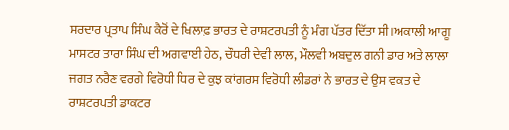ਸਰਦਾਰ ਪ੍ਰਤਾਪ ਸਿੰਘ ਕੈਰੋਂ ਦੇ ਖਿਲਾਫ਼ ਭਾਰਤ ਦੇ ਰਾਸ਼ਟਰਪਤੀ ਨੂੰ ਮੰਗ ਪੱਤਰ ਦਿੱਤਾ ਸੀ।ਅਕਾਲੀ ਆਗੂ ਮਾਸਟਰ ਤਾਰਾ ਸਿੰਘ ਦੀ ਅਗਵਾਈ ਹੇਠ, ਚੌਧਰੀ ਦੇਵੀ ਲਾਲ, ਮੌਲਵੀ ਅਬਦੁਲ ਗਨੀ ਡਾਰ ਅਤੇ ਲਾਲਾ ਜਗਤ ਨਰੈਣ ਵਰਗੇ ਵਿਰੋਧੀ ਧਿਰ ਦੇ ਕੁਝ ਕਾਂਗਰਸ ਵਿਰੋਧੀ ਲੀਡਰਾਂ ਨੇ ਭਾਰਤ ਦੇ ਉਸ ਵਕਤ ਦੇ ਰਾਸ਼ਟਰਪਤੀ ਡਾਕਟਰ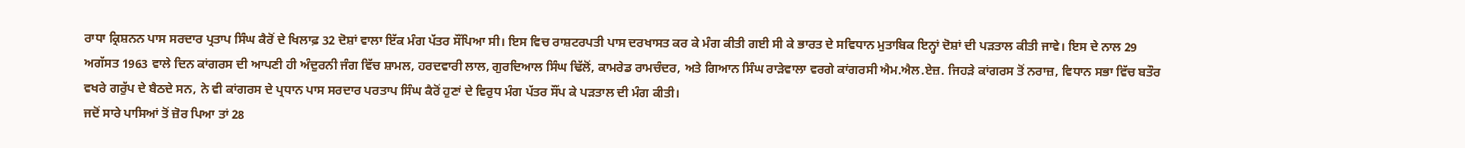ਰਾਧਾ ਕ੍ਰਿਸ਼ਨਨ ਪਾਸ ਸਰਦਾਰ ਪ੍ਰਤਾਪ ਸਿੰਘ ਕੈਰੋਂ ਦੇ ਖਿਲਾਫ਼ 32 ਦੋਸ਼ਾਂ ਵਾਲਾ ਇੱਕ ਮੰਗ ਪੱਤਰ ਸੌਂਪਿਆ ਸੀ। ਇਸ ਵਿਚ ਰਾਸ਼ਟਰਪਤੀ ਪਾਸ ਦਰਖਾਸਤ ਕਰ ਕੇ ਮੰਗ ਕੀਤੀ ਗਈ ਸੀ ਕੇ ਭਾਰਤ ਦੇ ਸਵਿਧਾਨ ਮੁਤਾਬਿਕ ਇਨ੍ਹਾਂ ਦੋਸ਼ਾਂ ਦੀ ਪੜਤਾਲ ਕੀਤੀ ਜਾਵੇ। ਇਸ ਦੇ ਨਾਲ 29 ਅਗੱਸਤ 1963 ਵਾਲੇ ਦਿਨ ਕਾਂਗਰਸ ਦੀ ਆਪਣੀ ਹੀ ਅੰਦੁਰਨੀ ਜੰਗ ਵਿੱਚ ਸ਼ਾਮਲ, ਹਰਦਵਾਰੀ ਲਾਲ, ਗੁਰਦਿਆਲ ਸਿੰਘ ਢਿੱਲੋਂ, ਕਾਮਰੇਡ ਰਾਮਚੰਦਰ, ਅਤੇ ਗਿਆਨ ਸਿੰਘ ਰਾੜੇਵਾਲਾ ਵਰਗੇ ਕਾਂਗਰਸੀ ਐਮ.ਐਲ.ਏਜ਼. ਜਿਹੜੇ ਕਾਂਗਰਸ ਤੋਂ ਨਰਾਜ਼, ਵਿਧਾਨ ਸਭਾ ਵਿੱਚ ਬਤੌਰ ਵਖਰੇ ਗਰੁੱਪ ਦੇ ਬੈਠਦੇ ਸਨ, ਨੇ ਵੀ ਕਾਂਗਰਸ ਦੇ ਪ੍ਰਧਾਨ ਪਾਸ ਸਰਦਾਰ ਪਰਤਾਪ ਸਿੰਘ ਕੈਰੋਂ ਹੁਣਾਂ ਦੇ ਵਿਰੁਧ ਮੰਗ ਪੱਤਰ ਸੌਂਪ ਕੇ ਪੜਤਾਲ ਦੀ ਮੰਗ ਕੀਤੀ।
ਜਦੋਂ ਸਾਰੇ ਪਾਸਿਆਂ ਤੋਂ ਜ਼ੋਰ ਪਿਆ ਤਾਂ 28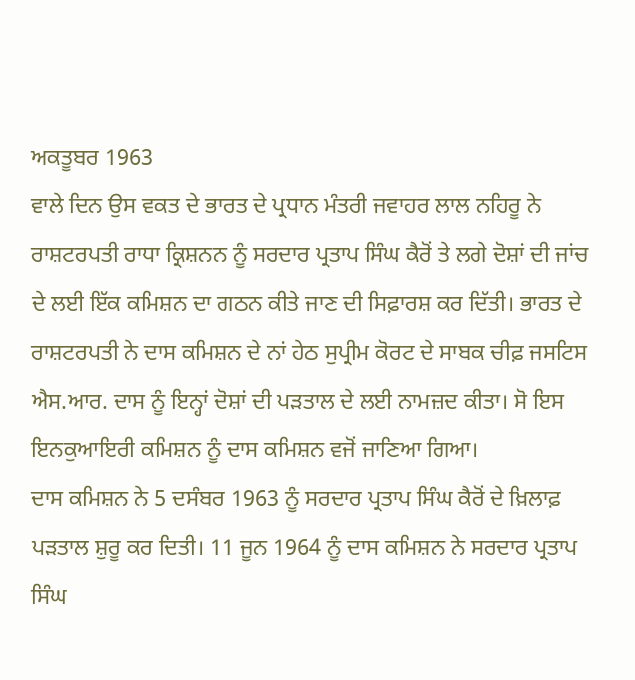ਅਕਤੂਬਰ 1963
ਵਾਲੇ ਦਿਨ ਉਸ ਵਕਤ ਦੇ ਭਾਰਤ ਦੇ ਪ੍ਰਧਾਨ ਮੰਤਰੀ ਜਵਾਹਰ ਲਾਲ ਨਹਿਰੂ ਨੇ ਰਾਸ਼ਟਰਪਤੀ ਰਾਧਾ ਕ੍ਰਿਸ਼ਨਨ ਨੂੰ ਸਰਦਾਰ ਪ੍ਰਤਾਪ ਸਿੰਘ ਕੈਰੋਂ ਤੇ ਲਗੇ ਦੋਸ਼ਾਂ ਦੀ ਜਾਂਚ ਦੇ ਲਈ ਇੱਕ ਕਮਿਸ਼ਨ ਦਾ ਗਠਨ ਕੀਤੇ ਜਾਣ ਦੀ ਸਿਫ਼ਾਰਸ਼ ਕਰ ਦਿੱਤੀ। ਭਾਰਤ ਦੇ ਰਾਸ਼ਟਰਪਤੀ ਨੇ ਦਾਸ ਕਮਿਸ਼ਨ ਦੇ ਨਾਂ ਹੇਠ ਸੁਪ੍ਰੀਮ ਕੋਰਟ ਦੇ ਸਾਬਕ ਚੀਫ਼ ਜਸਟਿਸ ਐਸ.ਆਰ. ਦਾਸ ਨੂੰ ਇਨ੍ਹਾਂ ਦੋਸ਼ਾਂ ਦੀ ਪੜਤਾਲ ਦੇ ਲਈ ਨਾਮਜ਼ਦ ਕੀਤਾ। ਸੋ ਇਸ ਇਨਕੁਆਇਰੀ ਕਮਿਸ਼ਨ ਨੂੰ ਦਾਸ ਕਮਿਸ਼ਨ ਵਜੋਂ ਜਾਣਿਆ ਗਿਆ।
ਦਾਸ ਕਮਿਸ਼ਨ ਨੇ 5 ਦਸੰਬਰ 1963 ਨੂੰ ਸਰਦਾਰ ਪ੍ਰਤਾਪ ਸਿੰਘ ਕੈਰੋਂ ਦੇ ਖ਼ਿਲਾਫ਼ ਪੜਤਾਲ ਸ਼ੁਰੂ ਕਰ ਦਿਤੀ। 11 ਜੂਨ 1964 ਨੂੰ ਦਾਸ ਕਮਿਸ਼ਨ ਨੇ ਸਰਦਾਰ ਪ੍ਰਤਾਪ ਸਿੰਘ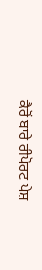ਕੈਰੋਂ ਬਾਰੇ ਰੀਪੋਰਟ ਪੇਸ਼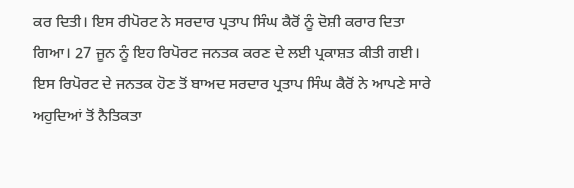ਕਰ ਦਿਤੀ। ਇਸ ਰੀਪੋਰਟ ਨੇ ਸਰਦਾਰ ਪ੍ਰਤਾਪ ਸਿੰਘ ਕੈਰੋਂ ਨੂੰ ਦੋਸ਼ੀ ਕਰਾਰ ਦਿਤਾ ਗਿਆ। 27 ਜੂਨ ਨੂੰ ਇਹ ਰਿਪੋਰਟ ਜਨਤਕ ਕਰਣ ਦੇ ਲਈ ਪ੍ਰਕਾਸ਼ਤ ਕੀਤੀ ਗਈ। ਇਸ ਰਿਪੋਰਟ ਦੇ ਜਨਤਕ ਹੋਣ ਤੋਂ ਬਾਅਦ ਸਰਦਾਰ ਪ੍ਰਤਾਪ ਸਿੰਘ ਕੈਰੋਂ ਨੇ ਆਪਣੇ ਸਾਰੇ ਅਹੁਦਿਆਂ ਤੋਂ ਨੈਤਿਕਤਾ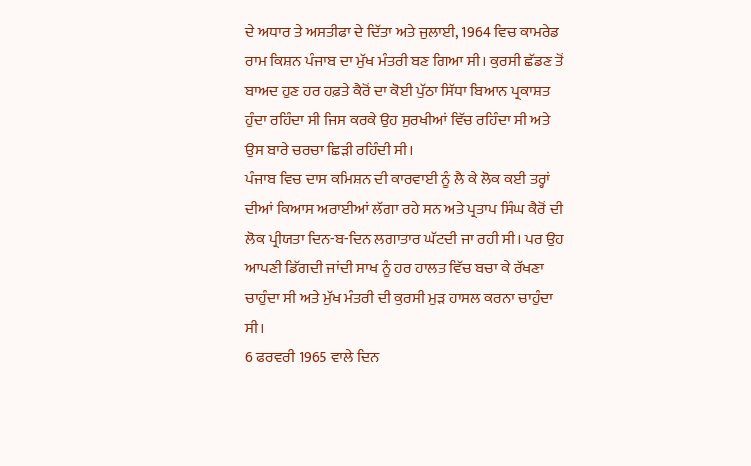ਦੇ ਅਧਾਰ ਤੇ ਅਸਤੀਫਾ ਦੇ ਦਿੱਤਾ ਅਤੇ ਜੁਲਾਈ, 1964 ਵਿਚ ਕਾਮਰੇਡ ਰਾਮ ਕਿਸ਼ਨ ਪੰਜਾਬ ਦਾ ਮੁੱਖ ਮੰਤਰੀ ਬਣ ਗਿਆ ਸੀ। ਕੁਰਸੀ ਛੱਡਣ ਤੋਂ ਬਾਅਦ ਹੁਣ ਹਰ ਹਫ਼ਤੇ ਕੈਰੋਂ ਦਾ ਕੋਈ ਪੁੱਠਾ ਸਿੱਧਾ ਬਿਆਨ ਪ੍ਰਕਾਸ਼ਤ ਹੁੰਦਾ ਰਹਿੰਦਾ ਸੀ ਜਿਸ ਕਰਕੇ ਉਹ ਸੁਰਖੀਆਂ ਵਿੱਚ ਰਹਿੰਦਾ ਸੀ ਅਤੇ ਉਸ ਬਾਰੇ ਚਰਚਾ ਛਿੜੀ ਰਹਿੰਦੀ ਸੀ।
ਪੰਜਾਬ ਵਿਚ ਦਾਸ ਕਮਿਸ਼ਨ ਦੀ ਕਾਰਵਾਈ ਨੂੰ ਲੈ ਕੇ ਲੋਕ ਕਈ ਤਰ੍ਹਾਂ ਦੀਆਂ ਕਿਆਸ ਅਰਾਈਆਂ ਲੱਗਾ ਰਹੇ ਸਨ ਅਤੇ ਪ੍ਰਤਾਪ ਸਿੰਘ ਕੈਰੋਂ ਦੀ ਲੋਕ ਪ੍ਰੀਯਤਾ ਦਿਨ-ਬ-ਦਿਨ ਲਗਾਤਾਰ ਘੱਟਦੀ ਜਾ ਰਹੀ ਸੀ। ਪਰ ਉਹ ਆਪਣੀ ਡਿੱਗਦੀ ਜਾਂਦੀ ਸਾਖ ਨੂੰ ਹਰ ਹਾਲਤ ਵਿੱਚ ਬਚਾ ਕੇ ਰੱਖਣਾ ਚਾਹੁੰਦਾ ਸੀ ਅਤੇ ਮੁੱਖ ਮੰਤਰੀ ਦੀ ਕੁਰਸੀ ਮੁੜ ਹਾਸਲ ਕਰਨਾ ਚਾਹੁੰਦਾ ਸੀ।
6 ਫਰਵਰੀ 1965 ਵਾਲੇ ਦਿਨ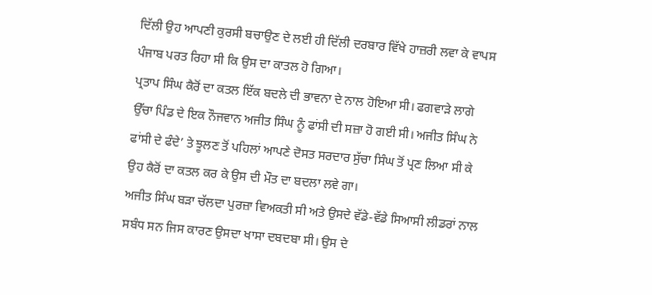ਦਿੱਲੀ ਉਹ ਆਪਣੀ ਕੁਰਸੀ ਬਚਾਉਣ ਦੇ ਲਈ ਹੀ ਦਿੱਲੀ ਦਰਬਾਰ ਵਿੱਖੇ ਹਾਜ਼ਰੀ ਲਵਾ ਕੇ ਵਾਪਸ ਪੰਜਾਬ ਪਰਤ ਰਿਹਾ ਸੀ ਕਿ ਉਸ ਦਾ ਕਾਤਲ ਹੋ ਗਿਆ।
ਪ੍ਰਤਾਪ ਸਿੰਘ ਕੈਰੋਂ ਦਾ ਕਤਲ ਇੱਕ ਬਦਲੇ ਦੀ ਭਾਵਨਾ ਦੇ ਨਾਲ ਹੋਇਆ ਸੀ। ਫਗਵਾੜੇ ਲਾਗੇ ਉੱਚਾ ਪਿੰਡ ਦੇ ਇਕ ਨੌਜਵਾਨ ਅਜੀਤ ਸਿੰਘ ਨੂੰ ਫਾਂਸੀ ਦੀ ਸਜ਼ਾ ਹੋ ਗਈ ਸੀ। ਅਜੀਤ ਸਿੰਘ ਨੇ ਫਾਂਸੀ ਦੇ ਫੰਦੇ’ ਤੇ ਝੂਲਣ ਤੋਂ ਪਹਿਲਾਂ ਆਪਣੇ ਦੋਸਤ ਸਰਦਾਰ ਸੁੱਚਾ ਸਿੰਘ ਤੋਂ ਪ੍ਰਣ ਲਿਆ ਸੀ ਕੇ ਉਹ ਕੈਰੋਂ ਦਾ ਕਤਲ ਕਰ ਕੇ ਉਸ ਦੀ ਮੌਤ ਦਾ ਬਦਲਾ ਲਵੇ ਗਾ।
ਅਜੀਤ ਸਿੰਘ ਬੜਾ ਚੱਲਦਾ ਪੁਰਜ਼ਾ ਵਿਅਕਤੀ ਸੀ ਅਤੇ ਉਸਦੇ ਵੱਡੇ-ਵੱਡੇ ਸਿਆਸੀ ਲੀਡਰਾਂ ਨਾਲ ਸਬੰਧ ਸਨ ਜਿਸ ਕਾਰਣ ਉਸਦਾ ਖਾਸਾ ਦਬਦਬਾ ਸੀ। ਉਸ ਦੇ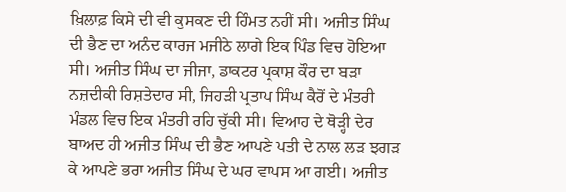ਖ਼ਿਲਾਫ਼ ਕਿਸੇ ਦੀ ਵੀ ਕੁਸਕਣ ਦੀ ਹਿੰਮਤ ਨਹੀਂ ਸੀ। ਅਜੀਤ ਸਿੰਘ ਦੀ ਭੈਣ ਦਾ ਅਨੰਦ ਕਾਰਜ ਮਜੀਠੇ ਲਾਗੇ ਇਕ ਪਿੰਡ ਵਿਚ ਹੋਇਆ ਸੀ। ਅਜੀਤ ਸਿੰਘ ਦਾ ਜੀਜਾ, ਡਾਕਟਰ ਪ੍ਰਕਾਸ਼ ਕੌਰ ਦਾ ਬੜਾ ਨਜ਼ਦੀਕੀ ਰਿਸ਼ਤੇਦਾਰ ਸੀ, ਜਿਹੜੀ ਪ੍ਰਤਾਪ ਸਿੰਘ ਕੈਰੋਂ ਦੇ ਮੰਤਰੀ ਮੰਡਲ ਵਿਚ ਇਕ ਮੰਤਰੀ ਰਹਿ ਚੁੱਕੀ ਸੀ। ਵਿਆਹ ਦੇ ਥੋੜ੍ਹੀ ਦੇਰ ਬਾਅਦ ਹੀ ਅਜੀਤ ਸਿੰਘ ਦੀ ਭੈਣ ਆਪਣੇ ਪਤੀ ਦੇ ਨਾਲ ਲੜ ਝਗੜ ਕੇ ਆਪਣੇ ਭਰਾ ਅਜੀਤ ਸਿੰਘ ਦੇ ਘਰ ਵਾਪਸ ਆ ਗਈ। ਅਜੀਤ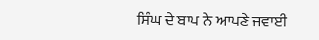ਸਿੰਘ ਦੇ ਬਾਪ ਨੇ ਆਪਣੇ ਜਵਾਈ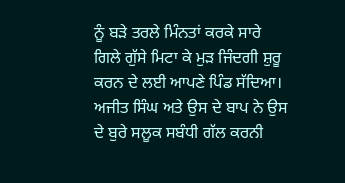ਨੂੰ ਬੜੇ ਤਰਲੇ ਮਿੰਨਤਾਂ ਕਰਕੇ ਸਾਰੇ ਗਿਲੇ ਗੁੱਸੇ ਮਿਟਾ ਕੇ ਮੁੜ ਜਿੰਦਗੀ ਸ਼ੁਰੂ ਕਰਨ ਦੇ ਲਈ ਆਪਣੇ ਪਿੰਡ ਸੱਦਿਆ। ਅਜੀਤ ਸਿੰਘ ਅਤੇ ਉਸ ਦੇ ਬਾਪ ਨੇ ਉਸ ਦੇ ਬੁਰੇ ਸਲੂਕ ਸਬੰਧੀ ਗੱਲ ਕਰਨੀ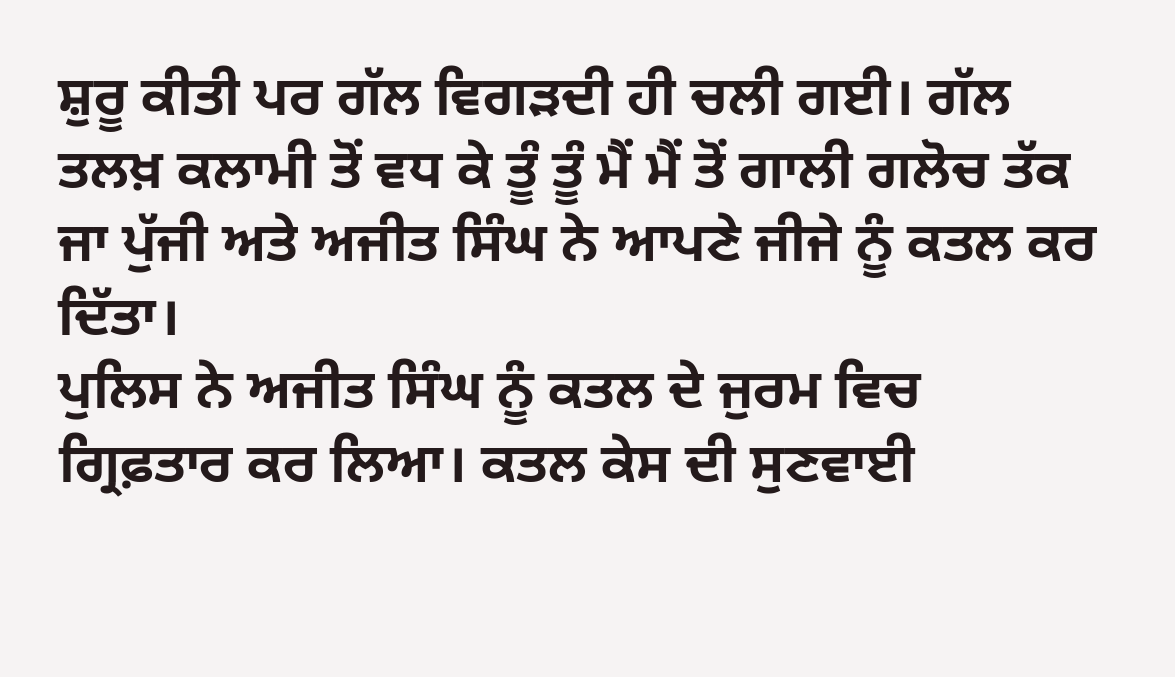ਸ਼ੁਰੂ ਕੀਤੀ ਪਰ ਗੱਲ ਵਿਗੜਦੀ ਹੀ ਚਲੀ ਗਈ। ਗੱਲ ਤਲਖ਼ ਕਲਾਮੀ ਤੋਂ ਵਧ ਕੇ ਤੂੰ ਤੂੰ ਮੈਂ ਮੈਂ ਤੋਂ ਗਾਲੀ ਗਲੋਚ ਤੱਕ ਜਾ ਪੁੱਜੀ ਅਤੇ ਅਜੀਤ ਸਿੰਘ ਨੇ ਆਪਣੇ ਜੀਜੇ ਨੂੰ ਕਤਲ ਕਰ ਦਿੱਤਾ।
ਪੁਲਿਸ ਨੇ ਅਜੀਤ ਸਿੰਘ ਨੂੰ ਕਤਲ ਦੇ ਜੁਰਮ ਵਿਚ ਗ੍ਰਿਫ਼ਤਾਰ ਕਰ ਲਿਆ। ਕਤਲ ਕੇਸ ਦੀ ਸੁਣਵਾਈ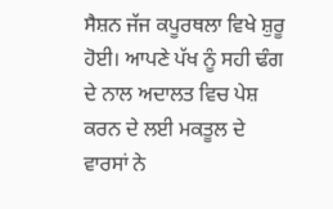ਸੈਸ਼ਨ ਜੱਜ ਕਪੂਰਥਲਾ ਵਿਖੇ ਸ਼ੁਰੂ ਹੋਈ। ਆਪਣੇ ਪੱਖ ਨੂੰ ਸਹੀ ਢੰਗ ਦੇ ਨਾਲ ਅਦਾਲਤ ਵਿਚ ਪੇਸ਼ ਕਰਨ ਦੇ ਲਈ ਮਕਤੂਲ ਦੇ ਵਾਰਸਾਂ ਨੇ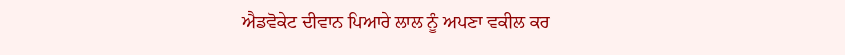ਐਡਵੋਕੇਟ ਦੀਵਾਨ ਪਿਆਰੇ ਲਾਲ ਨੂੰ ਅਪਣਾ ਵਕੀਲ ਕਰ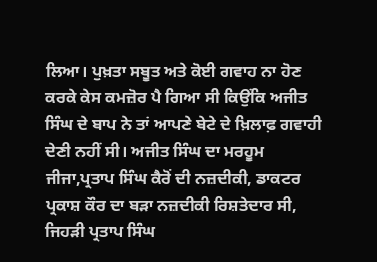ਲਿਆ। ਪੁਖ਼ਤਾ ਸਬੂਤ ਅਤੇ ਕੋਈ ਗਵਾਹ ਨਾ ਹੋਣ ਕਰਕੇ ਕੇਸ ਕਮਜ਼ੋਰ ਪੈ ਗਿਆ ਸੀ ਕਿਉਂਕਿ ਅਜੀਤ ਸਿੰਘ ਦੇ ਬਾਪ ਨੇ ਤਾਂ ਆਪਣੇ ਬੇਟੇ ਦੇ ਖ਼ਿਲਾਫ਼ ਗਵਾਹੀ ਦੇਣੀ ਨਹੀਂ ਸੀ। ਅਜੀਤ ਸਿੰਘ ਦਾ ਮਰਹੂਮ ਜੀਜਾ,ਪ੍ਰਤਾਪ ਸਿੰਘ ਕੈਰੋਂ ਦੀ ਨਜ਼ਦੀਕੀ, ਡਾਕਟਰ ਪ੍ਰਕਾਸ਼ ਕੌਰ ਦਾ ਬੜਾ ਨਜ਼ਦੀਕੀ ਰਿਸ਼ਤੇਦਾਰ ਸੀ, ਜਿਹੜੀ ਪ੍ਰਤਾਪ ਸਿੰਘ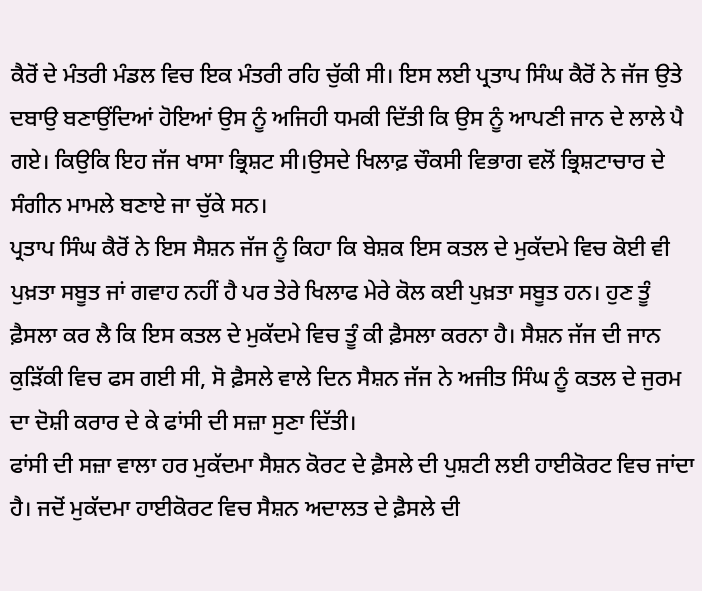ਕੈਰੋਂ ਦੇ ਮੰਤਰੀ ਮੰਡਲ ਵਿਚ ਇਕ ਮੰਤਰੀ ਰਹਿ ਚੁੱਕੀ ਸੀ। ਇਸ ਲਈ ਪ੍ਰਤਾਪ ਸਿੰਘ ਕੈਰੋਂ ਨੇ ਜੱਜ ਉਤੇ ਦਬਾਉ ਬਣਾਉਂਦਿਆਂ ਹੋਇਆਂ ਉਸ ਨੂੰ ਅਜਿਹੀ ਧਮਕੀ ਦਿੱਤੀ ਕਿ ਉਸ ਨੂੰ ਆਪਣੀ ਜਾਨ ਦੇ ਲਾਲੇ ਪੈ ਗਏ। ਕਿਉਕਿ ਇਹ ਜੱਜ ਖਾਸਾ ਭ੍ਰਿਸ਼ਟ ਸੀ।ਉਸਦੇ ਖਿਲਾਫ਼ ਚੌਕਸੀ ਵਿਭਾਗ ਵਲੋਂ ਭ੍ਰਿਸ਼ਟਾਚਾਰ ਦੇ ਸੰਗੀਨ ਮਾਮਲੇ ਬਣਾਏ ਜਾ ਚੁੱਕੇ ਸਨ।
ਪ੍ਰਤਾਪ ਸਿੰਘ ਕੈਰੋਂ ਨੇ ਇਸ ਸੈਸ਼ਨ ਜੱਜ ਨੂੰ ਕਿਹਾ ਕਿ ਬੇਸ਼ਕ ਇਸ ਕਤਲ ਦੇ ਮੁਕੱਦਮੇ ਵਿਚ ਕੋਈ ਵੀ ਪੁਖ਼ਤਾ ਸਬੂਤ ਜਾਂ ਗਵਾਹ ਨਹੀਂ ਹੈ ਪਰ ਤੇਰੇ ਖਿਲਾਫ ਮੇਰੇ ਕੋਲ ਕਈ ਪੁਖ਼ਤਾ ਸਬੂਤ ਹਨ। ਹੁਣ ਤੂੰ ਫ਼ੈਸਲਾ ਕਰ ਲੈ ਕਿ ਇਸ ਕਤਲ ਦੇ ਮੁਕੱਦਮੇ ਵਿਚ ਤੂੰ ਕੀ ਫ਼ੈਸਲਾ ਕਰਨਾ ਹੈ। ਸੈਸ਼ਨ ਜੱਜ ਦੀ ਜਾਨ ਕੁੜਿੱਕੀ ਵਿਚ ਫਸ ਗਈ ਸੀ, ਸੋ ਫ਼ੈਸਲੇ ਵਾਲੇ ਦਿਨ ਸੈਸ਼ਨ ਜੱਜ ਨੇ ਅਜੀਤ ਸਿੰਘ ਨੂੰ ਕਤਲ ਦੇ ਜੁਰਮ ਦਾ ਦੋਸ਼ੀ ਕਰਾਰ ਦੇ ਕੇ ਫਾਂਸੀ ਦੀ ਸਜ਼ਾ ਸੁਣਾ ਦਿੱਤੀ।
ਫਾਂਸੀ ਦੀ ਸਜ਼ਾ ਵਾਲਾ ਹਰ ਮੁਕੱਦਮਾ ਸੈਸ਼ਨ ਕੋਰਟ ਦੇ ਫ਼ੈਸਲੇ ਦੀ ਪੁਸ਼ਟੀ ਲਈ ਹਾਈਕੋਰਟ ਵਿਚ ਜਾਂਦਾ ਹੈ। ਜਦੋਂ ਮੁਕੱਦਮਾ ਹਾਈਕੋਰਟ ਵਿਚ ਸੈਸ਼ਨ ਅਦਾਲਤ ਦੇ ਫ਼ੈਸਲੇ ਦੀ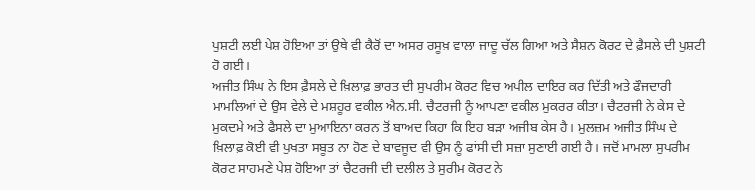ਪੁਸ਼ਟੀ ਲਈ ਪੇਸ਼ ਹੋਇਆ ਤਾਂ ਉਥੇ ਵੀ ਕੈਰੋਂ ਦਾ ਅਸਰ ਰਸੂਖ਼ ਵਾਲਾ ਜਾਦੂ ਚੱਲ ਗਿਆ ਅਤੇ ਸੈਸ਼ਨ ਕੋਰਟ ਦੇ ਫ਼ੈਸਲੇ ਦੀ ਪੁਸ਼ਟੀ ਹੋ ਗਈ।
ਅਜੀਤ ਸਿੰਘ ਨੇ ਇਸ ਫ਼ੈਸਲੇ ਦੇ ਖ਼ਿਲਾਫ਼ ਭਾਰਤ ਦੀ ਸੁਪਰੀਮ ਕੋਰਟ ਵਿਚ ਅਪੀਲ ਦਾਇਰ ਕਰ ਦਿੱਤੀ ਅਤੇ ਫੌਜਦਾਰੀ ਮਾਮਲਿਆਂ ਦੇ ਉਸ ਵੇਲੇ ਦੇ ਮਸ਼ਹੂਰ ਵਕੀਲ ਐਨ.ਸੀ. ਚੈਟਰਜੀ ਨੂੰ ਆਪਣਾ ਵਕੀਲ ਮੁਕਰਰ ਕੀਤਾ। ਚੈਟਰਜੀ ਨੇ ਕੇਸ ਦੇ ਮੁਕਦਮੇ ਅਤੇ ਫੈਸਲੇ ਦਾ ਮੁਆਇਨਾ ਕਰਨ ਤੋਂ ਬਾਅਦ ਕਿਹਾ ਕਿ ਇਹ ਬੜਾ ਅਜੀਬ ਕੇਸ ਹੈ। ਮੁਲਜ਼ਮ ਅਜੀਤ ਸਿੰਘ ਦੇ ਖ਼ਿਲਾਫ਼ ਕੋਈ ਵੀ ਪੁਖਤਾ ਸਬੂਤ ਨਾ ਹੋਣ ਦੇ ਬਾਵਜੂਦ ਵੀ ਉਸ ਨੂੰ ਫਾਂਸੀ ਦੀ ਸਜ਼ਾ ਸੁਣਾਈ ਗਈ ਹੈ। ਜਦੋਂ ਮਾਮਲਾ ਸੁਪਰੀਮ ਕੋਰਟ ਸਾਹਮਣੇ ਪੇਸ਼ ਹੋਇਆ ਤਾਂ ਚੈਟਰਜੀ ਦੀ ਦਲੀਲ ਤੇ ਸੁਰੀਮ ਕੋਰਟ ਨੇ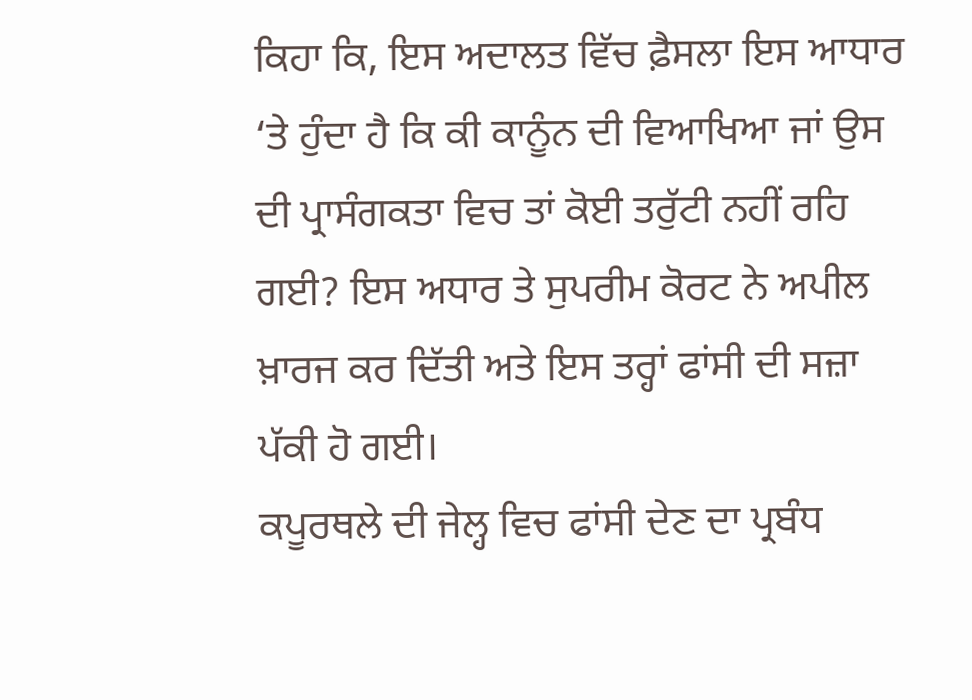ਕਿਹਾ ਕਿ, ਇਸ ਅਦਾਲਤ ਵਿੱਚ ਫ਼ੈਸਲਾ ਇਸ ਆਧਾਰ ‘ਤੇ ਹੁੰਦਾ ਹੈ ਕਿ ਕੀ ਕਾਨੂੰਨ ਦੀ ਵਿਆਖਿਆ ਜਾਂ ਉਸ ਦੀ ਪ੍ਰਾਸੰਗਕਤਾ ਵਿਚ ਤਾਂ ਕੋਈ ਤਰੁੱਟੀ ਨਹੀਂ ਰਹਿ ਗਈ? ਇਸ ਅਧਾਰ ਤੇ ਸੁਪਰੀਮ ਕੋਰਟ ਨੇ ਅਪੀਲ ਖ਼ਾਰਜ ਕਰ ਦਿੱਤੀ ਅਤੇ ਇਸ ਤਰ੍ਹਾਂ ਫਾਂਸੀ ਦੀ ਸਜ਼ਾ ਪੱਕੀ ਹੋ ਗਈ।
ਕਪੂਰਥਲੇ ਦੀ ਜੇਲ੍ਹ ਵਿਚ ਫਾਂਸੀ ਦੇਣ ਦਾ ਪ੍ਰਬੰਧ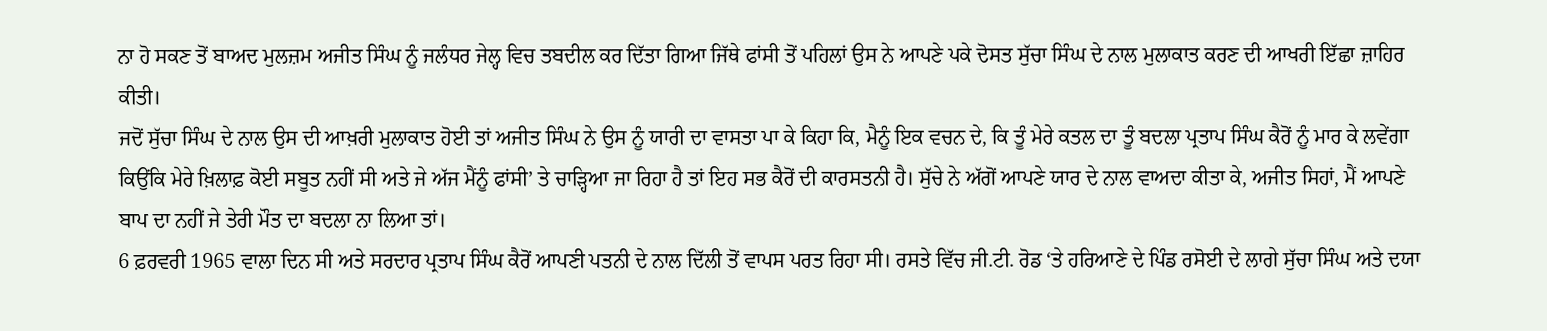ਨਾ ਹੋ ਸਕਣ ਤੋਂ ਬਾਅਦ ਮੁਲਜ਼ਮ ਅਜੀਤ ਸਿੰਘ ਨੂੰ ਜਲੰਧਰ ਜੇਲ੍ਹ ਵਿਚ ਤਬਦੀਲ ਕਰ ਦਿੱਤਾ ਗਿਆ ਜਿੱਥੇ ਫਾਂਸੀ ਤੋਂ ਪਹਿਲਾਂ ਉਸ ਨੇ ਆਪਣੇ ਪਕੇ ਦੋਸਤ ਸੁੱਚਾ ਸਿੰਘ ਦੇ ਨਾਲ ਮੁਲਾਕਾਤ ਕਰਣ ਦੀ ਆਖਰੀ ਇੱਛਾ ਜ਼ਾਹਿਰ ਕੀਤੀ।
ਜਦੋਂ ਸੁੱਚਾ ਸਿੰਘ ਦੇ ਨਾਲ ਉਸ ਦੀ ਆਖ਼ਰੀ ਮੁਲਾਕਾਤ ਹੋਈ ਤਾਂ ਅਜੀਤ ਸਿੰਘ ਨੇ ਉਸ ਨੂੰ ਯਾਰੀ ਦਾ ਵਾਸਤਾ ਪਾ ਕੇ ਕਿਹਾ ਕਿ, ਮੈਨੂੰ ਇਕ ਵਚਨ ਦੇ, ਕਿ ਤੂੰ ਮੇਰੇ ਕਤਲ ਦਾ ਤੂੰ ਬਦਲਾ ਪ੍ਰਤਾਪ ਸਿੰਘ ਕੈਰੋਂ ਨੂੰ ਮਾਰ ਕੇ ਲਵੇਂਗਾ ਕਿਉਂਕਿ ਮੇਰੇ ਖ਼ਿਲਾਫ਼ ਕੋਈ ਸਬੂਤ ਨਹੀਂ ਸੀ ਅਤੇ ਜੇ ਅੱਜ ਮੈਂਨੂੰ ਫਾਂਸੀ’ ਤੇ ਚਾੜ੍ਹਿਆ ਜਾ ਰਿਹਾ ਹੈ ਤਾਂ ਇਹ ਸਭ ਕੈਰੋਂ ਦੀ ਕਾਰਸਤਨੀ ਹੈ। ਸੁੱਚੇ ਨੇ ਅੱਗੋਂ ਆਪਣੇ ਯਾਰ ਦੇ ਨਾਲ ਵਾਅਦਾ ਕੀਤਾ ਕੇ, ਅਜੀਤ ਸਿਹਾਂ, ਮੈਂ ਆਪਣੇ ਬਾਪ ਦਾ ਨਹੀਂ ਜੇ ਤੇਰੀ ਮੌਤ ਦਾ ਬਦਲਾ ਨਾ ਲਿਆ ਤਾਂ।
6 ਫ਼ਰਵਰੀ 1965 ਵਾਲਾ ਦਿਨ ਸੀ ਅਤੇ ਸਰਦਾਰ ਪ੍ਰਤਾਪ ਸਿੰਘ ਕੈਰੋਂ ਆਪਣੀ ਪਤਨੀ ਦੇ ਨਾਲ ਦਿੱਲੀ ਤੋਂ ਵਾਪਸ ਪਰਤ ਰਿਹਾ ਸੀ। ਰਸਤੇ ਵਿੱਚ ਜੀ.ਟੀ. ਰੋਡ ‘ਤੇ ਹਰਿਆਣੇ ਦੇ ਪਿੰਡ ਰਸੋਈ ਦੇ ਲਾਗੇ ਸੁੱਚਾ ਸਿੰਘ ਅਤੇ ਦਯਾ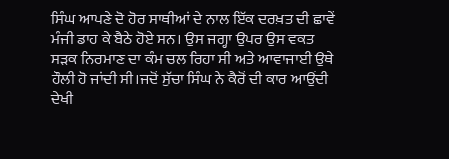ਸਿੰਘ ਆਪਣੇ ਦੋ ਹੋਰ ਸਾਥੀਆਂ ਦੇ ਨਾਲ ਇੱਕ ਦਰਖ਼ਤ ਦੀ ਛਾਵੇਂ ਮੰਜੀ ਡਾਹ ਕੇ ਬੈਠੇ ਹੋਏ ਸਨ। ਉਸ ਜਗ੍ਹਾ ਉਪਰ ਉਸ ਵਕਤ ਸੜਕ ਨਿਰਮਾਣ ਦਾ ਕੰਮ ਚਲ ਰਿਹਾ ਸੀ ਅਤੇ ਆਵਾਜਾਈ ਉਥੇ ਹੌਲੀ ਹੋ ਜਾਂਦੀ ਸੀ।ਜਦੋਂ ਸੁੱਚਾ ਸਿੰਘ ਨੇ ਕੈਰੋਂ ਦੀ ਕਾਰ ਆਉਂਦੀ ਦੇਖੀ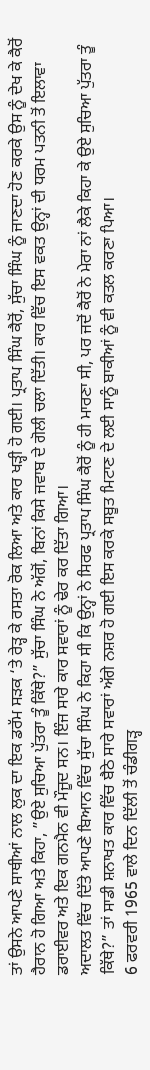ਤਾਂ ਉਸਨੇ ਆਪਣੇ ਸਾਥੀਆਂ ਨਾਲ ਲੁਕ ਦਾ ਇਕ ਡਰੱਮ ਸੜਕ ‘ਤੇ ਰੇੜ੍ਹ ਕੇ ਰਸਤਾ ਰੋਕ ਲਿਆ ਅਤੇ ਕਾਰ ਖੜ੍ਹੀ ਹੋ ਗਈ। ਪ੍ਰਤਾਪ ਸਿੰਘ ਕੈਰੋਂ, ਸੁੱਚਾ ਸਿੰਘ ਨੂੰ ਜਾਣਦਾ ਹੋਣ ਕਰਕੇ ਉਸ ਨੂੰ ਦੇਖ ਕੇ ਕੈਰੋਂ ਹੈਰਾਨ ਹੋ ਗਿਆ ਅਤੇ ਕਿਹਾ, ”ਉਏ ਸੁਚਿਆ ਪੁੱਤਰਾ ਤੂੰ ਕਿੱਥੇ?” ਸੁੱਚਾ ਸਿੰਘ ਨੇ ਅੱਗੋਂ, ਬਿਨਾਂ ਕਿਸੇ ਜਵਾਬ ਦੇ ਗੋਲੀ ਚਲਾ ਦਿੱਤੀ। ਕਾਰ ਵਿੱਚ ਇਸ ਵਕਤ ਉਨ੍ਹਾਂ ਦੀ ਧਰਮ ਪਤਨੀ ਤੋਂ ਇਲਾਵਾ ਡਰਾਈਵਰ ਅਤੇ ਇਕ ਗਨਮੈਨ ਵੀ ਮੌਜੂਦ ਸਨ। ਇੰਜ ਸਾਰੇ ਕਾਰ ਸਵਾਰਾਂ ਨੂੰ ਢੇਰ ਕਰ ਦਿੱਤਾ ਗਿਆ।
ਅਦਾਲਤ ਵਿੱਚ ਦਿੱਤੇ ਆਪਣੇ ਬਿਆਨ ਵਿੱਚ ਸੁੱਚਾ ਸਿੰਘ ਨੇ ਕਿਹਾ ਸੀ ਕਿ ਉਨ੍ਹਾਂ ਨੇ ਸਿਰਫ ਪ੍ਰਤਾਪ ਸਿੰਘ ਕੈਰੋਂ ਨੂੰ ਹੀ ਮਾਰਣਾ ਸੀ, ਪਰ ਜਦੋਂ ਕੈਰੋਂ ਨੇ ਮੇਰਾ ਨਾਂ ਲੈਕੇ ਕਿਹਾ ਕੇ ਉਏ ਸੁਚਿਆ ਪੁੱਤਰਾ ਤੂੰ ਕਿੱਥੇ?” ਤਾਂ ਸਾਡੀ ਸ਼ਨਾਖਤ ਕਾਰ ਵਿੱਚ ਬੈਠੇ ਸਾਰੇ ਸਵਾਰਾਂ ਅੱਗੇ ਨਸ਼ਰ ਹੋ ਗਈ ਇਸ ਕਰਕੇ ਸਬੂਤ ਮਿਟਾਣ ਦੇ ਲਈ ਸਾਨੂੰ ਬਾਕੀਆਂ ਨੂੰ ਵੀ ਕਤਲ ਕਰਣਾ ਪਿਆ।
6 ਫਰਵਰੀ 1965 ਵਾਲੇ ਦਿਨ ਦਿੱਲੀ ਤੋਂ ਚੰਡੀਗੜ੍ਹ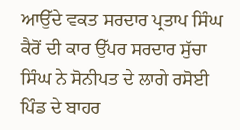ਆਉੱਦੇ ਵਕਤ ਸਰਦਾਰ ਪ੍ਰਤਾਪ ਸਿੰਘ ਕੈਰੋਂ ਦੀ ਕਾਰ ਉੱਪਰ ਸਰਦਾਰ ਸੁੱਚਾ ਸਿੰਘ ਨੇ ਸੋਨੀਪਤ ਦੇ ਲਾਗੇ ਰਸੋਈ ਪਿੰਡ ਦੇ ਬਾਹਰ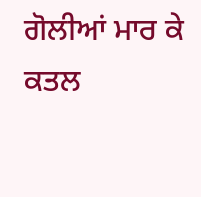ਗੋਲੀਆਂ ਮਾਰ ਕੇ ਕਤਲ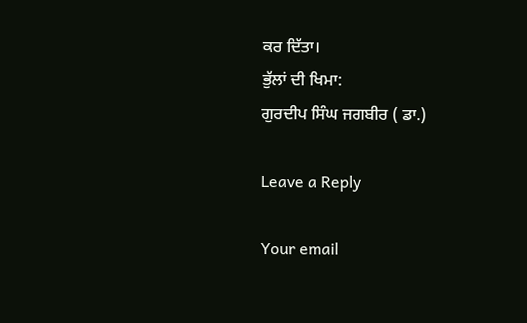ਕਰ ਦਿੱਤਾ।
ਭੁੱਲਾਂ ਦੀ ਖਿਮਾ:
ਗੁਰਦੀਪ ਸਿੰਘ ਜਗਬੀਰ ( ਡਾ.)

Leave a Reply

Your email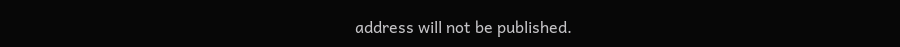address will not be published.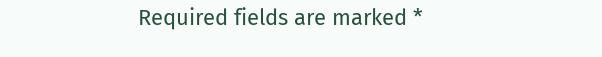Required fields are marked *